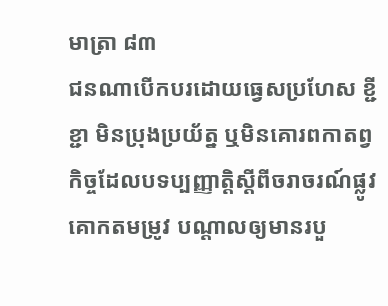មាត្រា ៨៣
ជនណាបើកបរដោយធ្វេសប្រហែស ខ្ជីខ្ជា មិនប្រុងប្រយ័ត្ន ឬមិនគោរពកាតព្វកិច្ចដែលបទប្បញ្ញាតិ្តស្ដីពីចរាចរណ៍ផ្លូវគោកតមម្រូវ បណ្ដាលឲ្យមានរបួ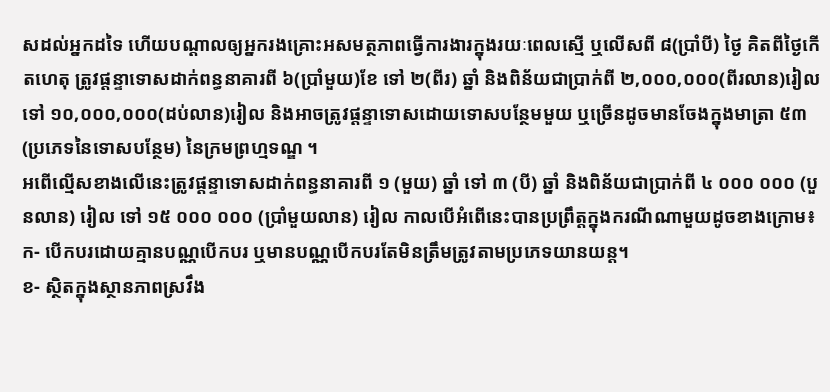សដល់អ្នកដទៃ ហើយបណ្ដាលឲ្យអ្នករងគ្រោះអសមត្ថភាពធ្វើការងារក្នុងរយៈពេលស្មើ ឬលើសពី ៨(ប្រាំបី) ថ្ងៃ គិតពីថ្ងៃកើតហេតុ ត្រូវផ្ដន្ទាទោសដាក់ពន្ធនាគារពី ៦(ប្រាំមួយ)ខែ ទៅ ២(ពីរ) ឆ្នាំ និងពិន័យជាប្រាក់ពី ២,០០០,០០០(ពីរលាន)រៀល ទៅ ១០,០០០,០០០(ដប់លាន)រៀល និងអាចត្រូវផ្ដន្ទាទោសដោយទោសបន្ថែមមួយ ឬច្រើនដូចមានចែងក្នុងមាត្រា ៥៣ (ប្រភេទនៃទោសបន្ថែម) នៃក្រមព្រហ្មទណ្ឌ ។
អពើល្មើសខាងលើនេះត្រូវផ្តន្ទាទោសដាក់ពន្ធនាគារពី ១ (មួយ) ឆ្នាំ ទៅ ៣ (បី) ឆ្នាំ និងពិន័យជាប្រាក់ពី ៤ ០០០ ០០០ (បួនលាន) រៀល ទៅ ១៥ ០០០ ០០០ (ប្រាំមួយលាន) រៀល កាលបើអំពើនេះបានប្រព្រឹត្តក្នុងករណីណាមួយដូចខាងក្រោម៖
ក- បើកបរដោយគ្មានបណ្ណបើកបរ ឬមានបណ្ណបើកបរតែមិនត្រឹមត្រូវតាមប្រភេទយានយន្ត។
ខ- ស្ថិតក្នុងស្ថានភាពស្រវឹង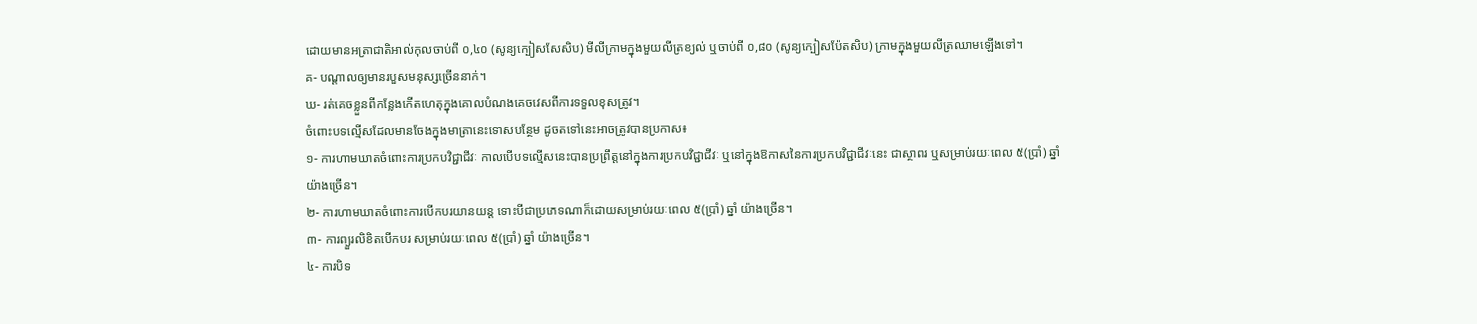ដោយមានអត្រាជាតិអាល់កុលចាប់ពី ០,៤០ (សូន្យក្បៀសសែសិប) មីលីក្រាមក្នុងមួយលីត្រខ្យល់ ឬចាប់ពី ០,៨០ (សូន្យក្បៀសប៉ែតសិប) ក្រាមក្នុងមួយលីត្រឈាមឡើងទៅ។
គ- បណ្ដាលឲ្យមានរបួសមនុស្សច្រើននាក់។
ឃ- រត់គេចខ្លួនពីកន្លែងកើតហេតុក្នុងគោលបំណងគេចវេសពីការទទួលខុសត្រូវ។
ចំពោះបទល្មើសដែលមានចែងក្នុងមាត្រានេះទោសបន្ថែម ដូចតទៅនេះអាចត្រូវបានប្រកាស៖
១- ការហាមឃាតចំពោះការប្រកបវិជ្ជាជីវៈ កាលបើបទល្មើសនេះបានប្រព្រឹត្តនៅក្នុងការប្រកបវិជ្ជាជីវៈ ឬនៅក្នុងឱកាសនៃការប្រកបវិជ្ជាជីវៈនេះ ជាស្ថាពរ ឬសម្រាប់រយៈពេល ៥(ប្រាំ) ឆ្នាំយ៉ាងច្រើន។
២- ការហាមឃាតចំពោះការបើកបរយានយន្ត ទោះបីជាប្រភេទណាក៏ដោយសម្រាប់រយៈពេល ៥(ប្រាំ) ឆ្នាំ យ៉ាងច្រើន។
៣- ការព្យួរលិខិតបើកបរ សម្រាប់រយៈពេល ៥(ប្រាំ) ឆ្នាំ យ៉ាងច្រើន។
៤- ការបិទ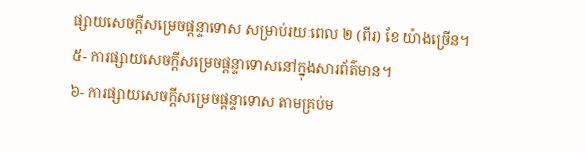ផ្សាយសេចក្តីសម្រេចផ្ដន្ទាទោស សម្រាប់រយៈពេល ២ (ពីរ) ខែ យ៉ាងច្រើន។
៥- ការផ្សាយសេចក្តីសម្រេចផ្ដន្ទាទោសនៅក្នុងសារព័ត៌មាន។
៦- ការផ្សាយសេចក្តីសម្រេចផ្ដន្ទាទោស តាមគ្រប់ម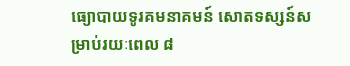ធ្យោបាយទូរគមនាគមន៍ សោតទស្សន៍សម្រាប់រយៈពេល ៨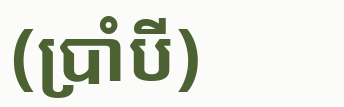(ប្រាំបី)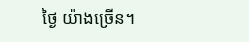ថ្ងៃ យ៉ាងច្រើន។